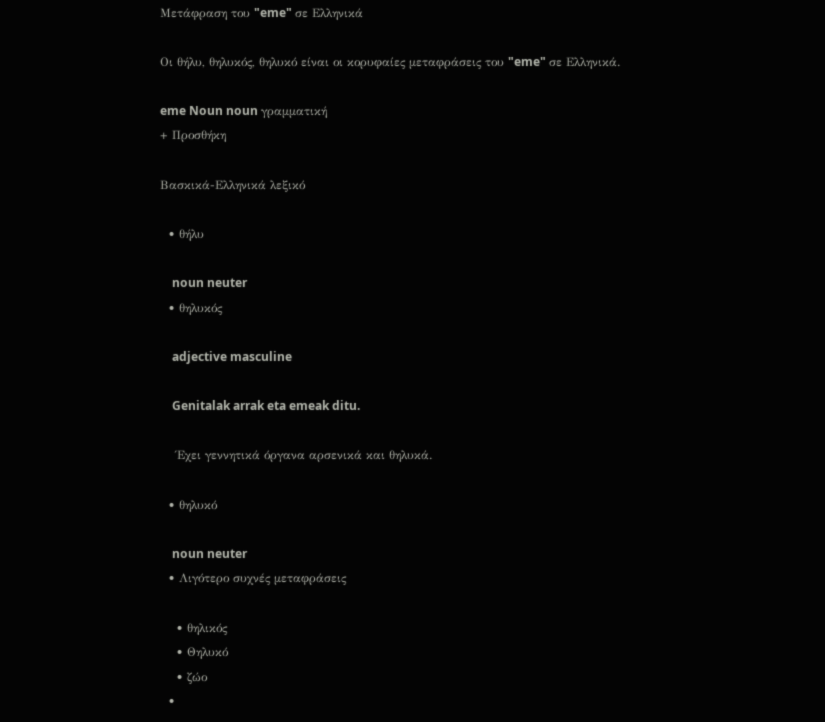Μετάφραση του "eme" σε Ελληνικά

Οι θήλυ, θηλυκός, θηλυκό είναι οι κορυφαίες μεταφράσεις του "eme" σε Ελληνικά.

eme Noun noun γραμματική
+ Προσθήκη

Βασκικά-Ελληνικά λεξικό

  • θήλυ

    noun neuter
  • θηλυκός

    adjective masculine

    Genitalak arrak eta emeak ditu.

    Έχει γεννητικά όργανα αρσενικά και θηλυκά.

  • θηλυκό

    noun neuter
  • Λιγότερο συχνές μεταφράσεις

    • θηλικός
    • Θηλυκό
    • ζώο
  •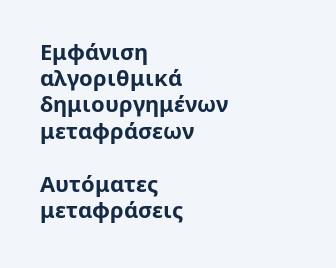Εμφάνιση αλγοριθμικά δημιουργημένων μεταφράσεων

Αυτόματες μεταφράσεις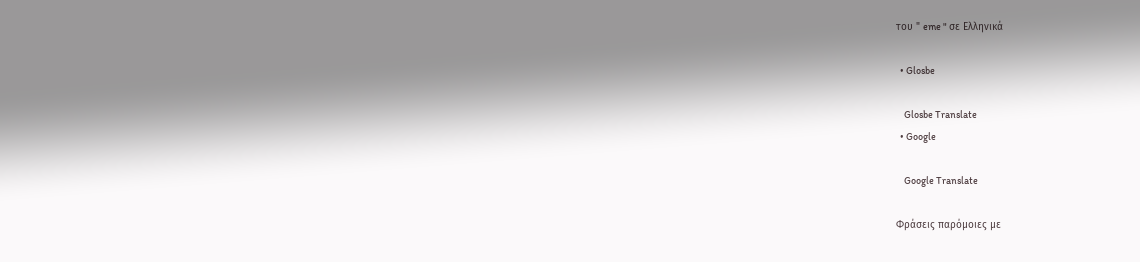του " eme " σε Ελληνικά

  • Glosbe

    Glosbe Translate
  • Google

    Google Translate

Φράσεις παρόμοιες με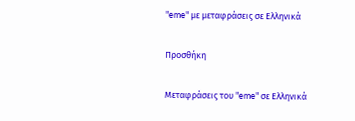"eme" με μεταφράσεις σε Ελληνικά

Προσθήκη

Μεταφράσεις του "eme" σε Ελληνικά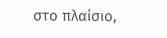στο πλαίσιο,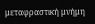μεταφραστική μνήμη